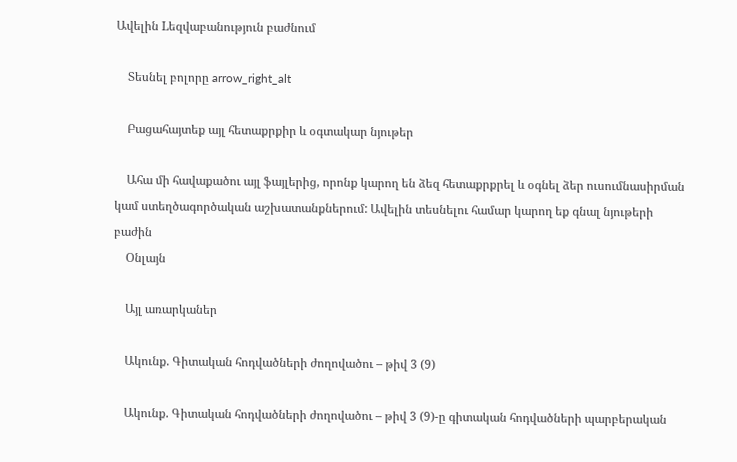Ավելին Lեզվաբանություն բաժնում

    Տեսնել բոլորը arrow_right_alt

    Բացահայտեք այլ հետաքրքիր և օգտակար նյութեր

    Ահա մի հավաքածու այլ ֆայլերից, որոնք կարող են ձեզ հետաքրքրել և օգնել ձեր ուսումնասիրման կամ ստեղծագործական աշխատանքներում: Ավելին տեսնելու համար կարող եք գնալ նյութերի բաժին
    Օնլայն

    Այլ առարկաներ

    Ակունք. Գիտական հոդվածների ժողովածու – թիվ 3 (9)

    Ակունք. Գիտական հոդվածների ժողովածու – թիվ 3 (9)-ը գիտական հոդվածների պարբերական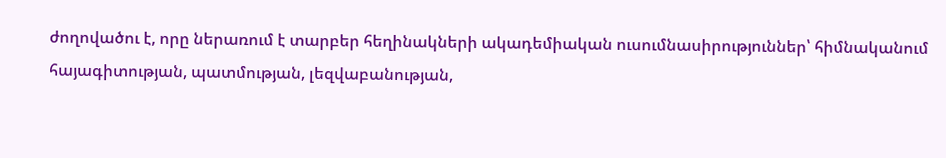ժողովածու է, որը ներառում է տարբեր հեղինակների ակադեմիական ուսումնասիրություններ՝ հիմնականում հայագիտության, պատմության, լեզվաբանության,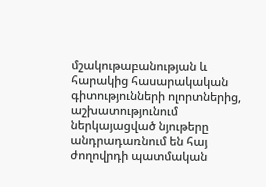մշակութաբանության և հարակից հասարակական գիտությունների ոլորտներից, աշխատությունում ներկայացված նյութերը անդրադառնում են հայ ժողովրդի պատմական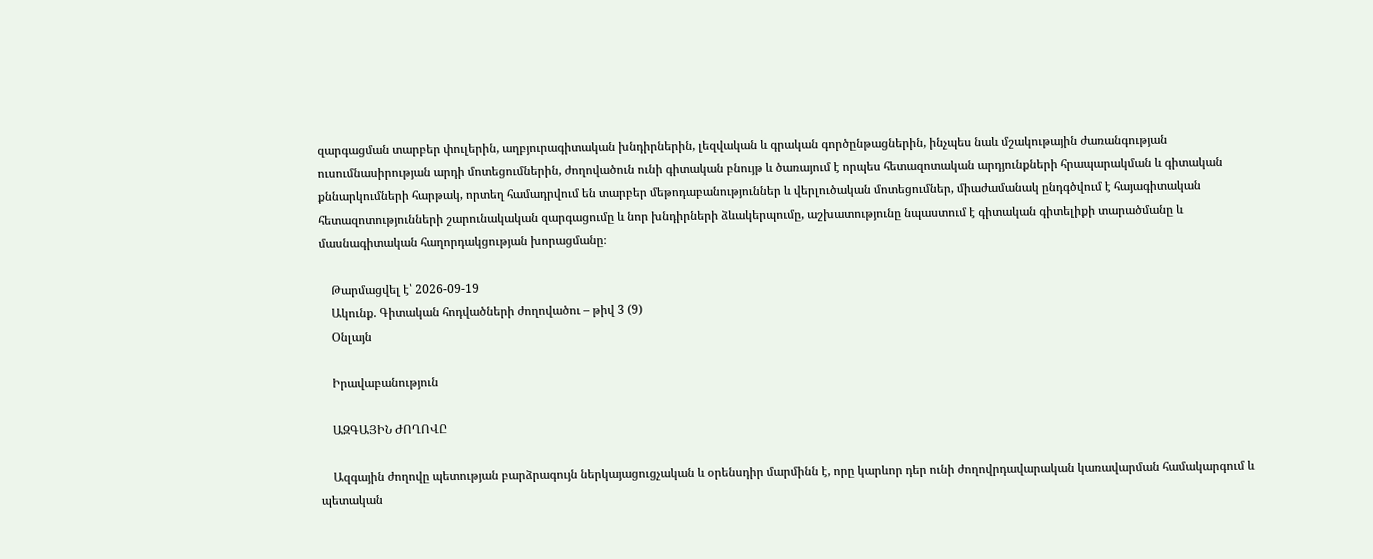զարգացման տարբեր փուլերին, աղբյուրագիտական խնդիրներին, լեզվական և գրական գործընթացներին, ինչպես նաև մշակութային ժառանգության ուսումնասիրության արդի մոտեցումներին, ժողովածուն ունի գիտական բնույթ և ծառայում է որպես հետազոտական արդյունքների հրապարակման և գիտական քննարկումների հարթակ, որտեղ համադրվում են տարբեր մեթոդաբանություններ և վերլուծական մոտեցումներ, միաժամանակ ընդգծվում է հայագիտական հետազոտությունների շարունակական զարգացումը և նոր խնդիրների ձևակերպումը, աշխատությունը նպաստում է գիտական գիտելիքի տարածմանը և մասնագիտական հաղորդակցության խորացմանը։

    Թարմացվել է՝ 2026-09-19
    Ակունք. Գիտական հոդվածների ժողովածու – թիվ 3 (9)
    Օնլայն

    Իրավաբանություն

    ԱԶԳԱՅԻՆ ԺՈՂՈՎԸ

    Ազգային ժողովը պետության բարձրագույն ներկայացուցչական և օրենսդիր մարմինն է, որը կարևոր դեր ունի ժողովրդավարական կառավարման համակարգում և պետական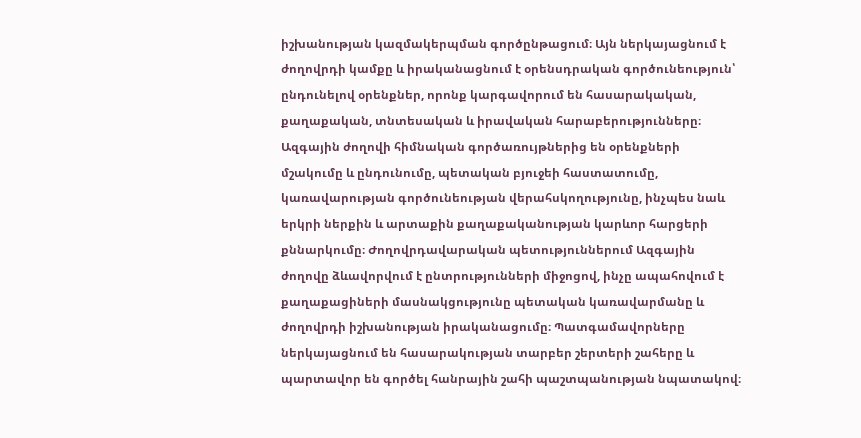իշխանության կազմակերպման գործընթացում։ Այն ներկայացնում է ժողովրդի կամքը և իրականացնում է օրենսդրական գործունեություն՝ ընդունելով օրենքներ, որոնք կարգավորում են հասարակական, քաղաքական, տնտեսական և իրավական հարաբերությունները։ Ազգային ժողովի հիմնական գործառույթներից են օրենքների մշակումը և ընդունումը, պետական բյուջեի հաստատումը, կառավարության գործունեության վերահսկողությունը, ինչպես նաև երկրի ներքին և արտաքին քաղաքականության կարևոր հարցերի քննարկումը։ Ժողովրդավարական պետություններում Ազգային ժողովը ձևավորվում է ընտրությունների միջոցով, ինչը ապահովում է քաղաքացիների մասնակցությունը պետական կառավարմանը և ժողովրդի իշխանության իրականացումը։ Պատգամավորները ներկայացնում են հասարակության տարբեր շերտերի շահերը և պարտավոր են գործել հանրային շահի պաշտպանության նպատակով։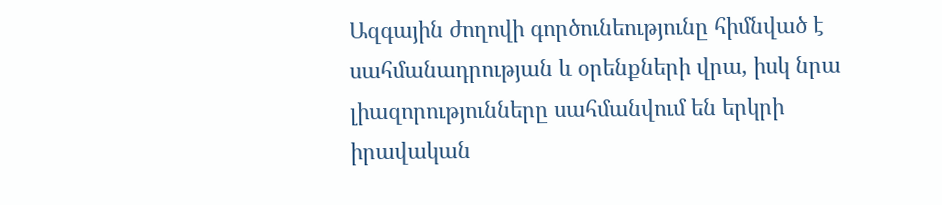Ազգային ժողովի գործունեությունը հիմնված է սահմանադրության և օրենքների վրա, իսկ նրա լիազորությունները սահմանվում են երկրի իրավական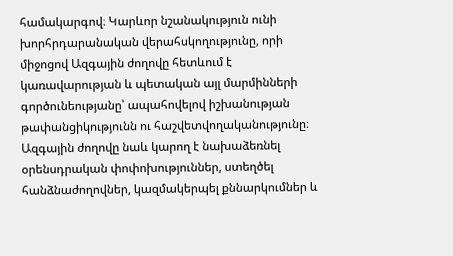համակարգով։ Կարևոր նշանակություն ունի խորհրդարանական վերահսկողությունը, որի միջոցով Ազգային ժողովը հետևում է կառավարության և պետական այլ մարմինների գործունեությանը՝ ապահովելով իշխանության թափանցիկությունն ու հաշվետվողականությունը։ Ազգային ժողովը նաև կարող է նախաձեռնել օրենսդրական փոփոխություններ, ստեղծել հանձնաժողովներ, կազմակերպել քննարկումներ և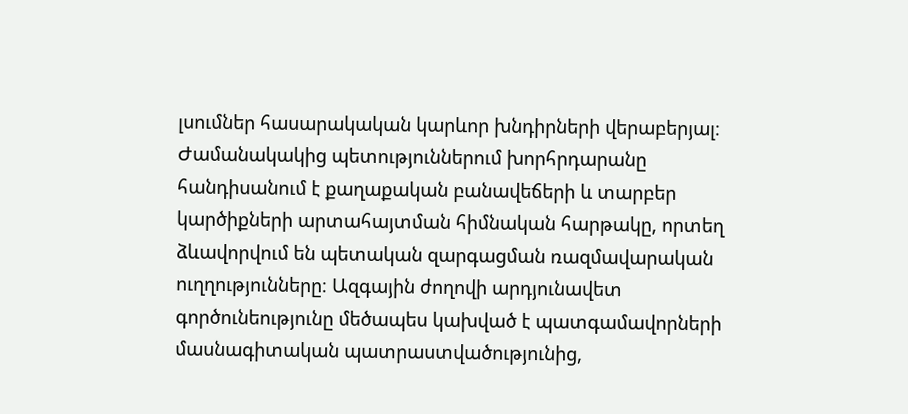լսումներ հասարակական կարևոր խնդիրների վերաբերյալ։ Ժամանակակից պետություններում խորհրդարանը հանդիսանում է քաղաքական բանավեճերի և տարբեր կարծիքների արտահայտման հիմնական հարթակը, որտեղ ձևավորվում են պետական զարգացման ռազմավարական ուղղությունները։ Ազգային ժողովի արդյունավետ գործունեությունը մեծապես կախված է պատգամավորների մասնագիտական պատրաստվածությունից,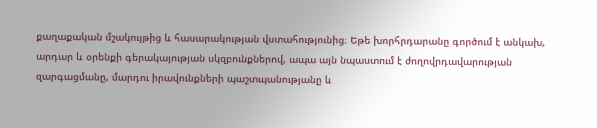քաղաքական մշակույթից և հասարակության վստահությունից։ Եթե խորհրդարանը գործում է անկախ, արդար և օրենքի գերակայության սկզբունքներով, ապա այն նպաստում է ժողովրդավարության զարգացմանը, մարդու իրավունքների պաշտպանությանը և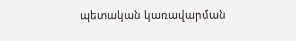պետական կառավարման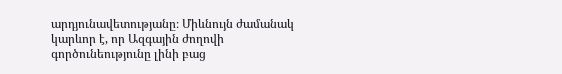արդյունավետությանը։ Միևնույն ժամանակ կարևոր է, որ Ազգային ժողովի գործունեությունը լինի բաց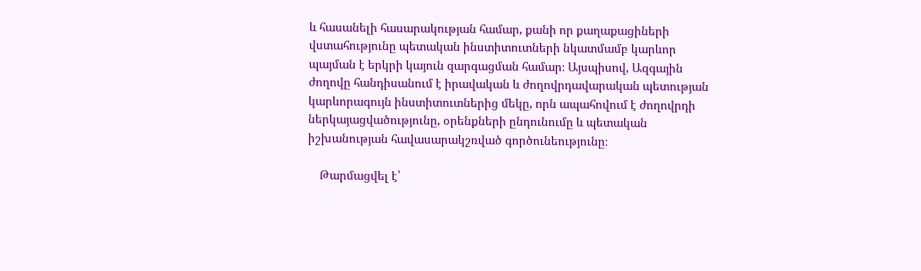և հասանելի հասարակության համար, քանի որ քաղաքացիների վստահությունը պետական ինստիտուտների նկատմամբ կարևոր պայման է երկրի կայուն զարգացման համար։ Այսպիսով, Ազգային ժողովը հանդիսանում է իրավական և ժողովրդավարական պետության կարևորագույն ինստիտուտներից մեկը, որն ապահովում է ժողովրդի ներկայացվածությունը, օրենքների ընդունումը և պետական իշխանության հավասարակշռված գործունեությունը։

    Թարմացվել է՝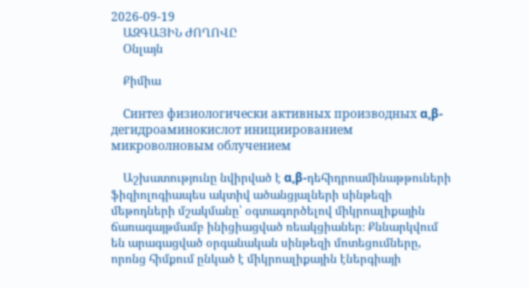2026-09-19
    ԱԶԳԱՅԻՆ ԺՈՂՈՎԸ
    Օնլայն

    Քիմիա

    Синтез физиологически активных производных α,β-дегидроаминокислот инициированием микроволновым облучением

    Աշխատությունը նվիրված է α,β-դեհիդրոամինաթթուների ֆիզիոլոգիապես ակտիվ ածանցյալների սինթեզի մեթոդների մշակմանը՝ օգտագործելով միկրոալիքային ճառագայթմամբ ինիցիացված ռեակցիաներ։ Քննարկվում են արագացված օրգանական սինթեզի մոտեցումները, որոնց հիմքում ընկած է միկրոալիքային էներգիայի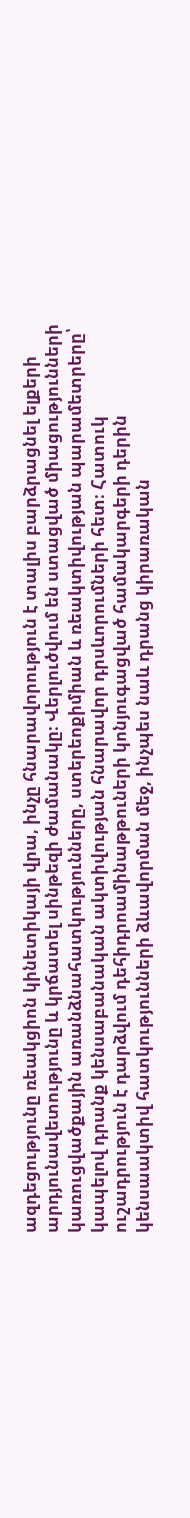ազդեցությունը ռեակցիոն կինետիկայի վրա, ինչը հնարավորություն է տալիս բարձրացնել ելքերի արդյունավետությունը և կրճատել սինթեզի ժամանակը։ Վերլուծվում են ստացված միացությունների կառուցվածքային առանձնահատկությունները, ստերեոքիմիան և ռեակտիվության պարամետրերը՝ կապելով դրանք կենսաբանական ակտիվության հնարավոր դրսևորումների հետ։ Հատուկ ուշադրություն է դարձվում դեհիդրոամինաթթուների կոնյուգացված համակարգերի դերին կենսաակտիվ հատկությունների ձևավորման մեջ, ինչպես նաև դրանց կիրառական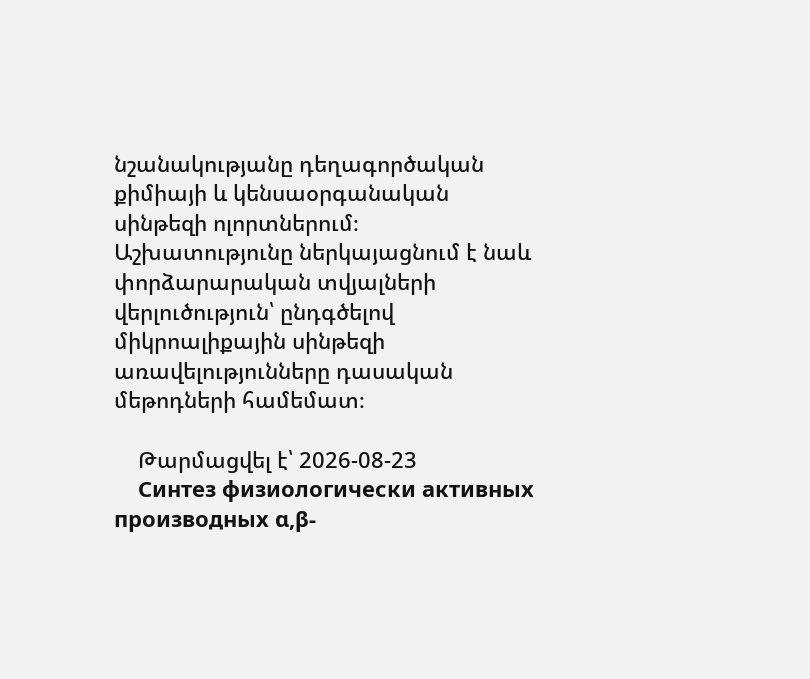նշանակությանը դեղագործական քիմիայի և կենսաօրգանական սինթեզի ոլորտներում։ Աշխատությունը ներկայացնում է նաև փորձարարական տվյալների վերլուծություն՝ ընդգծելով միկրոալիքային սինթեզի առավելությունները դասական մեթոդների համեմատ։

    Թարմացվել է՝ 2026-08-23
    Синтез физиологически активных производных α,β-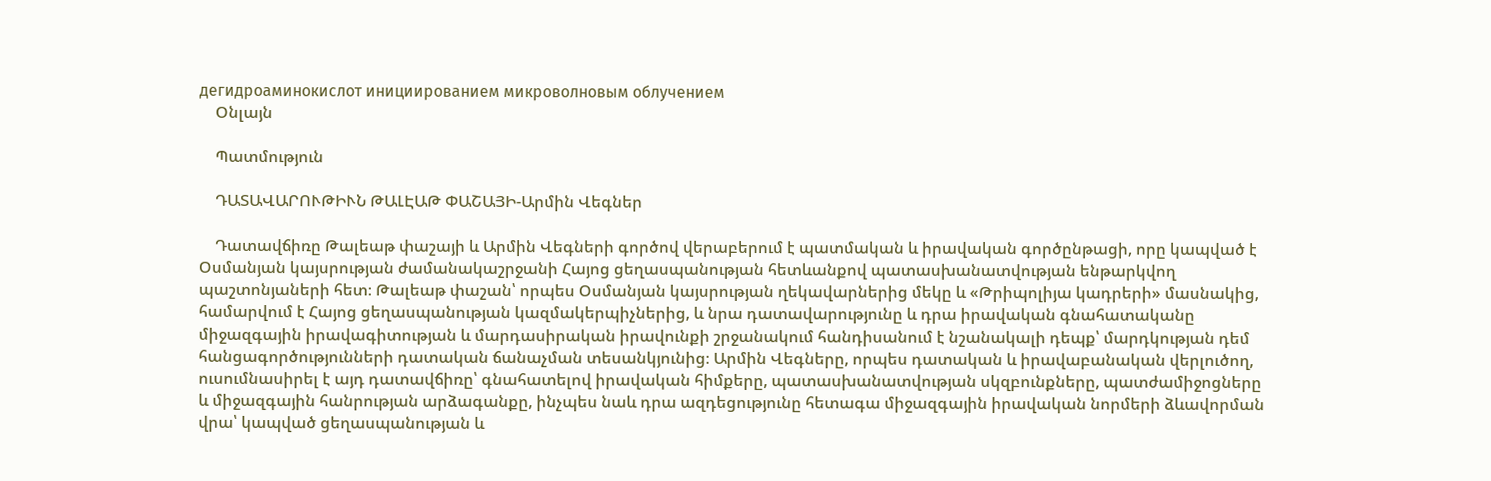дегидроаминокислот инициированием микроволновым облучением
    Օնլայն

    Պատմություն

    ԴԱՏԱՎԱՐՈՒԹԻՒՆ ԹԱԼԷԱԹ ՓԱՇԱՅԻ-Արմին Վեգներ

    Դատավճիռը Թալեաթ փաշայի և Արմին Վեգների գործով վերաբերում է պատմական և իրավական գործընթացի, որը կապված է Օսմանյան կայսրության ժամանակաշրջանի Հայոց ցեղասպանության հետևանքով պատասխանատվության ենթարկվող պաշտոնյաների հետ։ Թալեաթ փաշան՝ որպես Օսմանյան կայսրության ղեկավարներից մեկը և «Թրիպոլիյա կադրերի» մասնակից, համարվում է Հայոց ցեղասպանության կազմակերպիչներից, և նրա դատավարությունը և դրա իրավական գնահատականը միջազգային իրավագիտության և մարդասիրական իրավունքի շրջանակում հանդիսանում է նշանակալի դեպք՝ մարդկության դեմ հանցագործությունների դատական ճանաչման տեսանկյունից։ Արմին Վեգները, որպես դատական և իրավաբանական վերլուծող, ուսումնասիրել է այդ դատավճիռը՝ գնահատելով իրավական հիմքերը, պատասխանատվության սկզբունքները, պատժամիջոցները և միջազգային հանրության արձագանքը, ինչպես նաև դրա ազդեցությունը հետագա միջազգային իրավական նորմերի ձևավորման վրա՝ կապված ցեղասպանության և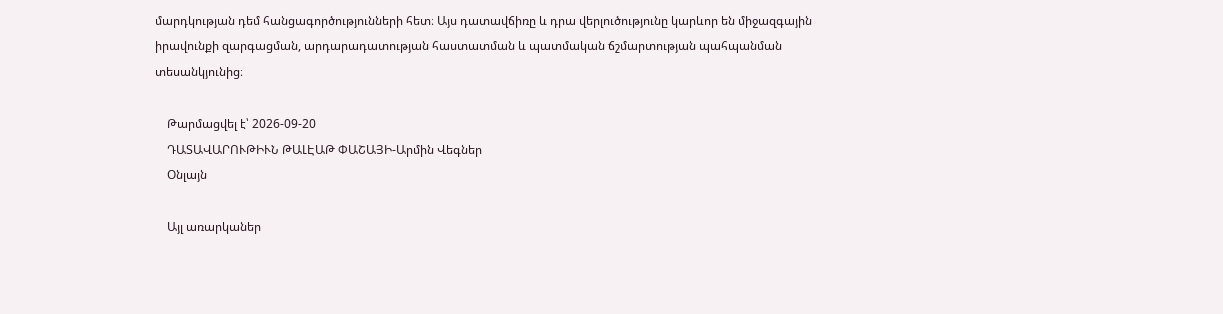մարդկության դեմ հանցագործությունների հետ։ Այս դատավճիռը և դրա վերլուծությունը կարևոր են միջազգային իրավունքի զարգացման, արդարադատության հաստատման և պատմական ճշմարտության պահպանման տեսանկյունից։

    Թարմացվել է՝ 2026-09-20
    ԴԱՏԱՎԱՐՈՒԹԻՒՆ ԹԱԼԷԱԹ ՓԱՇԱՅԻ-Արմին Վեգներ
    Օնլայն

    Այլ առարկաներ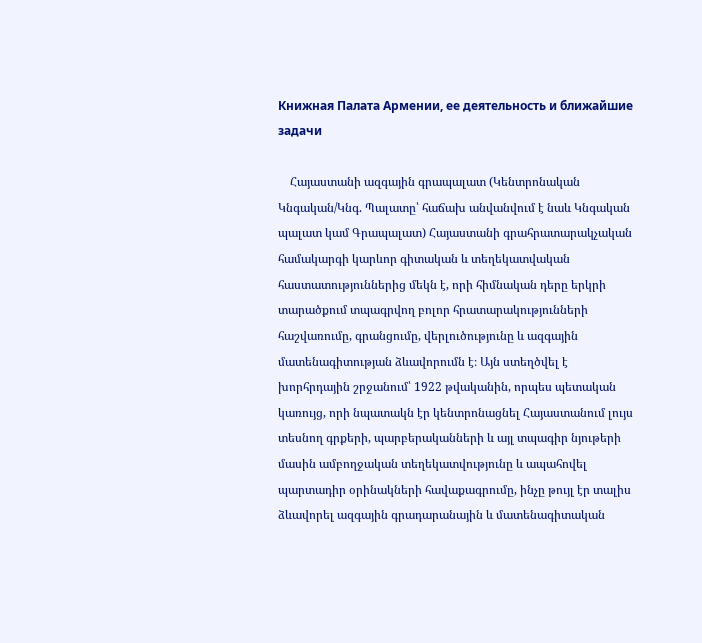Книжная Палата Армении, ее деятельность и ближайшие задачи

    Հայաստանի ազգային գրապալատ (Կենտրոնական Կնգական/Կնգ. Պալատը՝ հաճախ անվանվում է նաև Կնգական պալատ կամ Գրապալատ) Հայաստանի գրահրատարակչական համակարգի կարևոր գիտական և տեղեկատվական հաստատություններից մեկն է, որի հիմնական դերը երկրի տարածքում տպագրվող բոլոր հրատարակությունների հաշվառումը, գրանցումը, վերլուծությունը և ազգային մատենագիտության ձևավորումն է։ Այն ստեղծվել է խորհրդային շրջանում՝ 1922 թվականին, որպես պետական կառույց, որի նպատակն էր կենտրոնացնել Հայաստանում լույս տեսնող գրքերի, պարբերականների և այլ տպագիր նյութերի մասին ամբողջական տեղեկատվությունը և ապահովել պարտադիր օրինակների հավաքագրումը, ինչը թույլ էր տալիս ձևավորել ազգային գրադարանային և մատենագիտական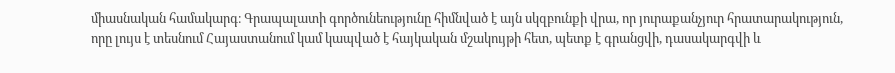միասնական համակարգ։ Գրապալատի գործունեությունը հիմնված է այն սկզբունքի վրա, որ յուրաքանչյուր հրատարակություն, որը լույս է տեսնում Հայաստանում կամ կապված է հայկական մշակույթի հետ, պետք է գրանցվի, դասակարգվի և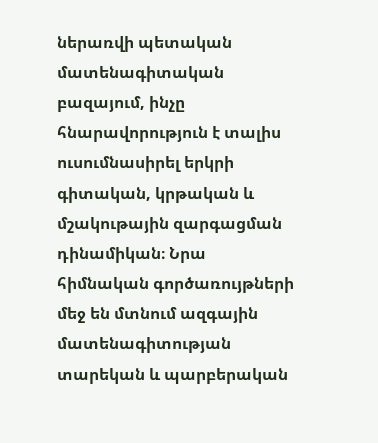ներառվի պետական մատենագիտական բազայում, ինչը հնարավորություն է տալիս ուսումնասիրել երկրի գիտական, կրթական և մշակութային զարգացման դինամիկան։ Նրա հիմնական գործառույթների մեջ են մտնում ազգային մատենագիտության տարեկան և պարբերական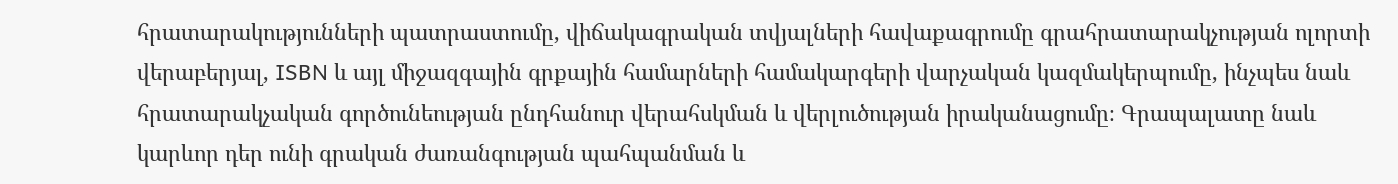հրատարակությունների պատրաստումը, վիճակագրական տվյալների հավաքագրումը գրահրատարակչության ոլորտի վերաբերյալ, ISBN և այլ միջազգային գրքային համարների համակարգերի վարչական կազմակերպումը, ինչպես նաև հրատարակչական գործունեության ընդհանուր վերահսկման և վերլուծության իրականացումը։ Գրապալատը նաև կարևոր դեր ունի գրական ժառանգության պահպանման և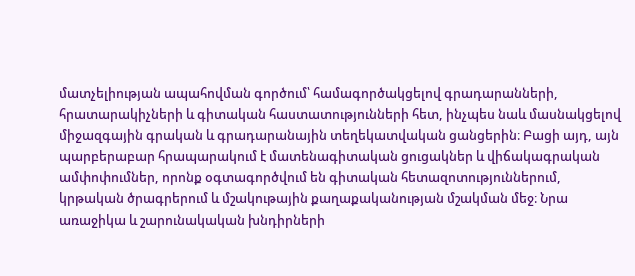մատչելիության ապահովման գործում՝ համագործակցելով գրադարանների, հրատարակիչների և գիտական հաստատությունների հետ, ինչպես նաև մասնակցելով միջազգային գրական և գրադարանային տեղեկատվական ցանցերին։ Բացի այդ, այն պարբերաբար հրապարակում է մատենագիտական ցուցակներ և վիճակագրական ամփոփումներ, որոնք օգտագործվում են գիտական հետազոտություններում, կրթական ծրագրերում և մշակութային քաղաքականության մշակման մեջ։ Նրա առաջիկա և շարունակական խնդիրների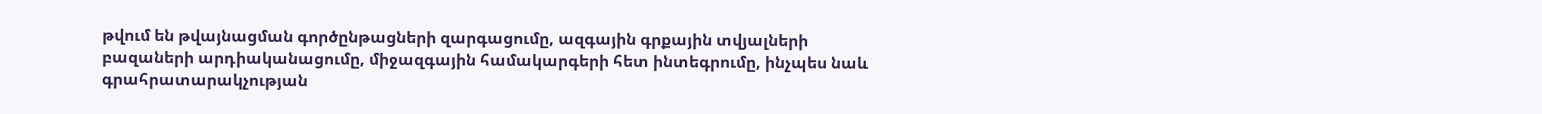թվում են թվայնացման գործընթացների զարգացումը, ազգային գրքային տվյալների բազաների արդիականացումը, միջազգային համակարգերի հետ ինտեգրումը, ինչպես նաև գրահրատարակչության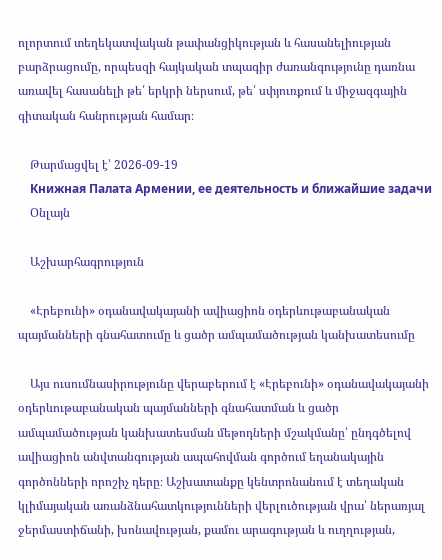ոլորտում տեղեկատվական թափանցիկության և հասանելիության բարձրացումը, որպեսզի հայկական տպագիր ժառանգությունը դառնա առավել հասանելի թե՛ երկրի ներսում, թե՛ սփյուռքում և միջազգային գիտական հանրության համար։

    Թարմացվել է՝ 2026-09-19
    Книжная Палата Армении, ее деятельность и ближайшие задачи
    Օնլայն

    Աշխարհագրություն

    «Էրեբունի» օդանավակայանի ավիացիոն օդերևութաբանական պայմանների գնահատումը և ցածր ամպամածության կանխատեսումը

    Այս ուսումնասիրությունը վերաբերում է «Էրեբունի» օդանավակայանի օդերևութաբանական պայմանների գնահատման և ցածր ամպամածության կանխատեսման մեթոդների մշակմանը՝ ընդգծելով ավիացիոն անվտանգության ապահովման գործում եղանակային գործոնների որոշիչ դերը։ Աշխատանքը կենտրոնանում է տեղական կլիմայական առանձնահատկությունների վերլուծության վրա՝ ներառյալ ջերմաստիճանի, խոնավության, քամու արագության և ուղղության,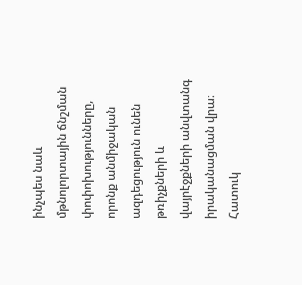ինչպես նաև մթնոլորտային ճնշման փոփոխությունները, որոնք անմիջական ազդեցություն ունեն թռիչքների և վայրէջքների անվտանգ իրականացման վրա։ Հատուկ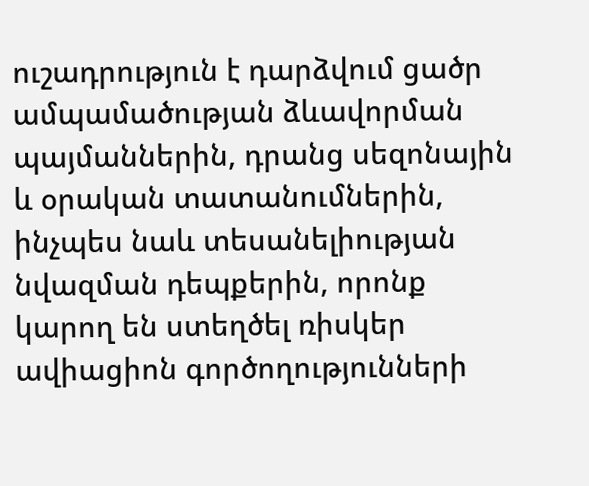ուշադրություն է դարձվում ցածր ամպամածության ձևավորման պայմաններին, դրանց սեզոնային և օրական տատանումներին, ինչպես նաև տեսանելիության նվազման դեպքերին, որոնք կարող են ստեղծել ռիսկեր ավիացիոն գործողությունների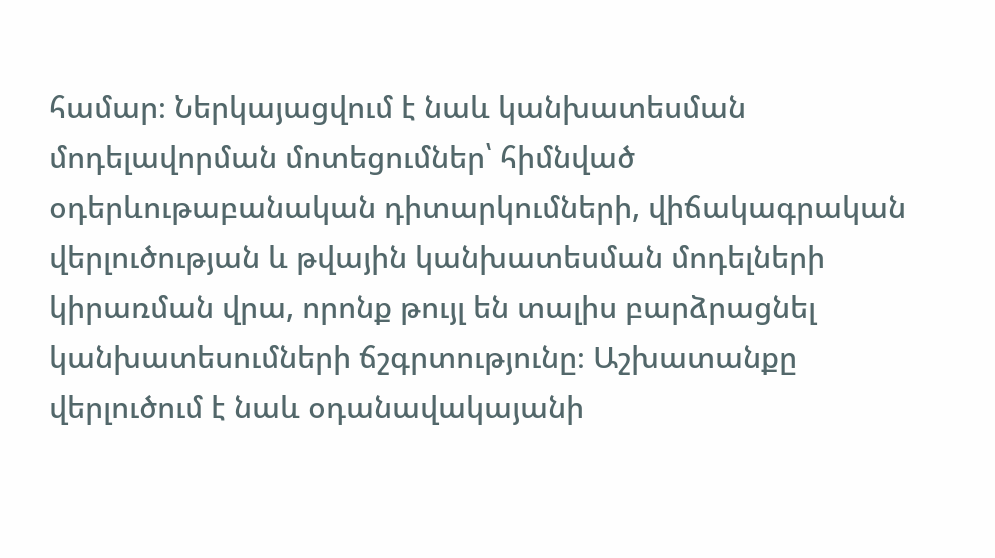համար։ Ներկայացվում է նաև կանխատեսման մոդելավորման մոտեցումներ՝ հիմնված օդերևութաբանական դիտարկումների, վիճակագրական վերլուծության և թվային կանխատեսման մոդելների կիրառման վրա, որոնք թույլ են տալիս բարձրացնել կանխատեսումների ճշգրտությունը։ Աշխատանքը վերլուծում է նաև օդանավակայանի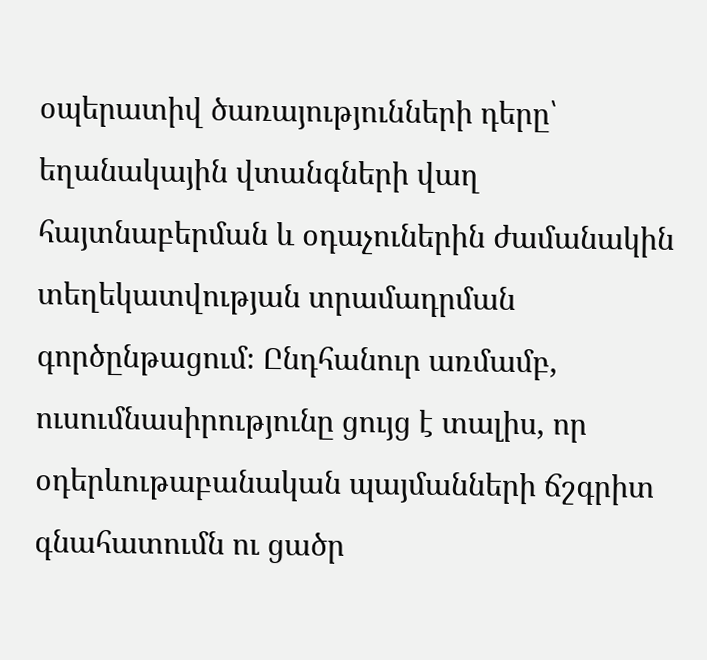օպերատիվ ծառայությունների դերը՝ եղանակային վտանգների վաղ հայտնաբերման և օդաչուներին ժամանակին տեղեկատվության տրամադրման գործընթացում։ Ընդհանուր առմամբ, ուսումնասիրությունը ցույց է տալիս, որ օդերևութաբանական պայմանների ճշգրիտ գնահատումն ու ցածր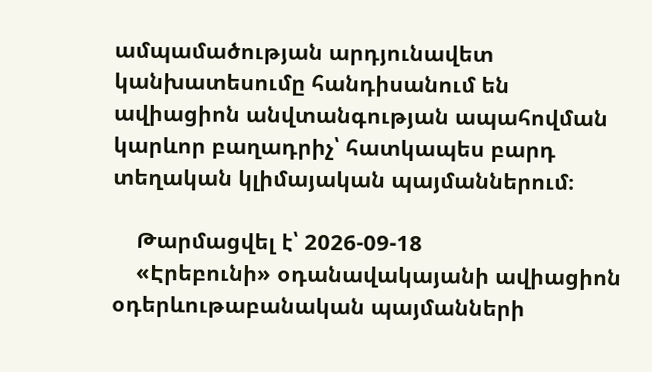ամպամածության արդյունավետ կանխատեսումը հանդիսանում են ավիացիոն անվտանգության ապահովման կարևոր բաղադրիչ՝ հատկապես բարդ տեղական կլիմայական պայմաններում։

    Թարմացվել է՝ 2026-09-18
    «Էրեբունի» օդանավակայանի ավիացիոն օդերևութաբանական պայմանների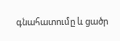գնահատումը և ցածր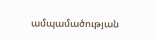ամպամածության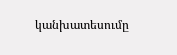կանխատեսումը